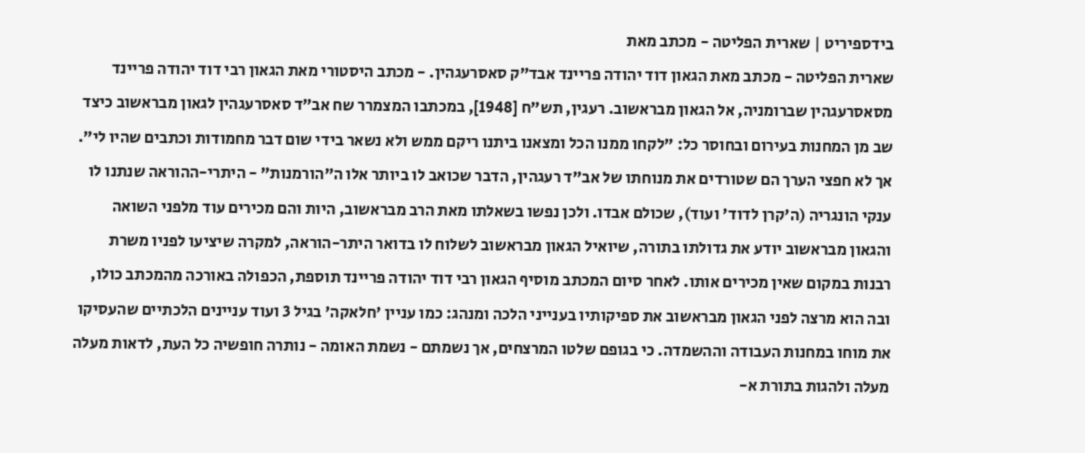בידספיריט | שארית הפליטה - מכתב מאת
שארית הפליטה - מכתב מאת הגאון דוד יהודה פריינד אבד”ק סאסרעגהין. - מכתב היסטורי מאת הגאון רבי דוד יהודה פריינד מסאסרעגהין שברומניה, אל הגאון מבראשוב. רעגין, תש”ח [1948], במכתבו המצמרר שח אב”ד סאסרעגהין לגאון מבראשוב כיצד שב מן המחנות בעירום ובחוסר כל: ”לקחו ממנו הכל ומצאנו ביתנו ריקם ממש ולא נשאר בידי שום דבר מחמודות וכתבים שהיו לי”. אך לא חפצי הערך הם שטורדים את מנוחתו של אב”ד רעגהין, הדבר שכואב לו ביותר אלו ה”הורמנות” - היתרי-ההוראה שנתנו לו ענקי הונגריה (ה'קרן לדוד' ועוד), שכולם אבדו. ולכן נפשו בשאלתו מאת הרב מבראשוב, היות והם מכירים עוד מלפני השואה והגאון מבראשוב יודע את גדולתו בתורה, שיואיל הגאון מבראשוב לשלוח לו בדואר היתר-הוראה, למקרה שיציעו לפניו משרת רבנות במקום שאין מכירים אותו. לאחר סיום המכתב מוסיף הגאון רבי דוד יהודה פריינד תוספת, הכפולה באורכה מהמכתב כולו, ובה הוא מרצה לפני הגאון מבראשוב את ספיקותיו בענייני הלכה ומנהג: כמו עניין 'חלאקה' בגיל 3 ועוד עניינים הלכתיים שהעסיקו את מוחו במחנות העבודה וההשמדה. כי בגופם שלטו המרצחים, אך נשמתם - נשמת האומה - נותרה חופשיה כל העת, לדאות מעלה מעלה ולהגות בתורת א-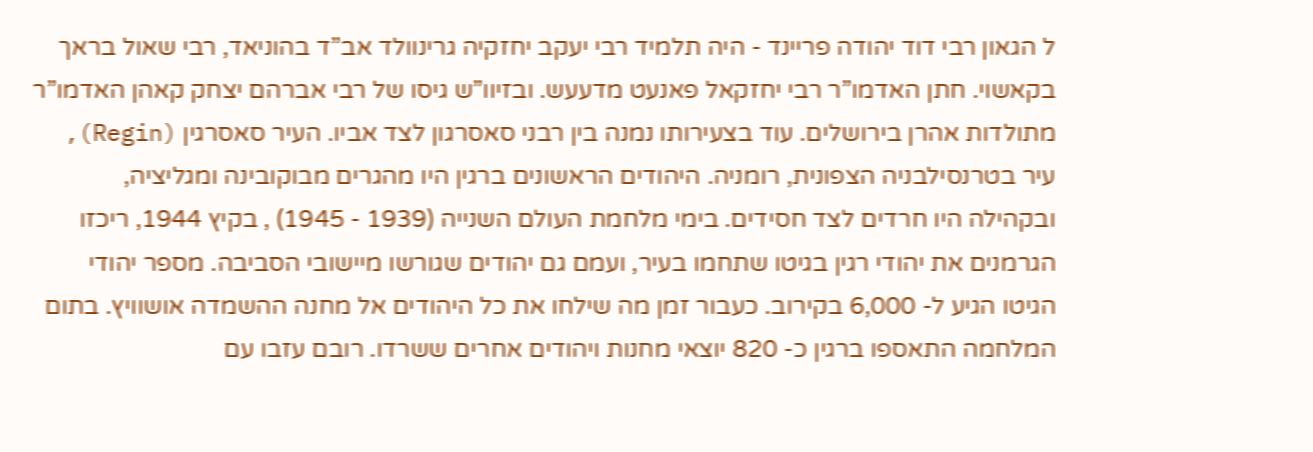ל הגאון רבי דוד יהודה פריינד - היה תלמיד רבי יעקב יחזקיה גרינוולד אב”ד בהוניאד, רבי שאול בראך בקאשוי. חתן האדמו”ר רבי יחזקאל פאנעט מדעעש. ובזיוו”ש גיסו של רבי אברהם יצחק קאהן האדמו”ר מתולדות אהרן בירושלים. עוד בצעירותו נמנה בין רבני סאסרגון לצד אביו. העיר סאסרגין (Regin), עיר בטרנסילבניה הצפונית, רומניה. היהודים הראשונים ברגין היו מהגרים מבוקובינה ומגליציה, ובקהילה היו חרדים לצד חסידים. בימי מלחמת העולם השנייה (1939 - 1945) , בקיץ 1944, ריכזו הגרמנים את יהודי רגין בגיטו שתחמו בעיר, ועמם גם יהודים שגורשו מיישובי הסביבה. מספר יהודי הגיטו הגיע ל- 6,000 בקירוב. כעבור זמן מה שילחו את כל היהודים אל מחנה ההשמדה אושוויץ. בתום המלחמה התאספו ברגין כ- 820 יוצאי מחנות ויהודים אחרים ששרדו. רובם עזבו עם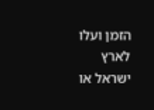הזמן ועלו לארץ ישראל או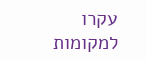עקרו למקומות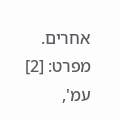אחרים. מפרט: [2] עמ',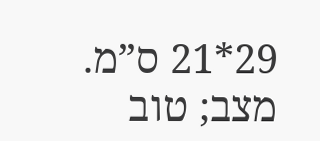29*21 ס”מ. מצב; טוב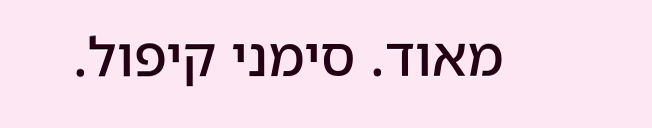מאוד. סימני קיפול.